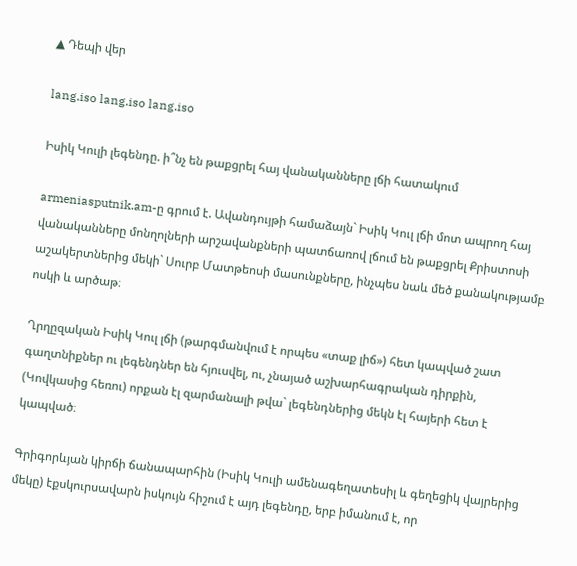▲ Դեպի վեր

lang.iso lang.iso lang.iso

Իսիկ Կուլի լեգենդը. ի՞նչ են թաքցրել հայ վանականները լճի հատակում

armeniasputnik.am-ը գրում է. Ավանդույթի համաձայն` Իսիկ Կուլ լճի մոտ ապրող հայ վանականները մոնղոլների արշավանքների պատճառով լճում են թաքցրել Քրիստոսի աշակերտներից մեկի` Սուրբ Մատթեոսի մասունքները, ինչպես նաև մեծ քանակությամբ ոսկի և արծաթ։

Ղրղըզական Իսիկ Կուլ լճի (թարգմանվում է որպես «տաք լիճ») հետ կապված շատ գաղտնիքներ ու լեգենդներ են հյուսվել, ու, չնայած աշխարհագրական դիրքին, (Կովկասից հեռու) որքան էլ զարմանալի թվա` լեգենդներից մեկն էլ հայերի հետ է կապված։

Գրիգորևյան կիրճի ճանապարհին (Իսիկ Կուլի ամենագեղատեսիլ և գեղեցիկ վայրերից մեկը) էքսկուրսավարն իսկույն հիշում է այդ լեգենդը, երբ իմանում է, որ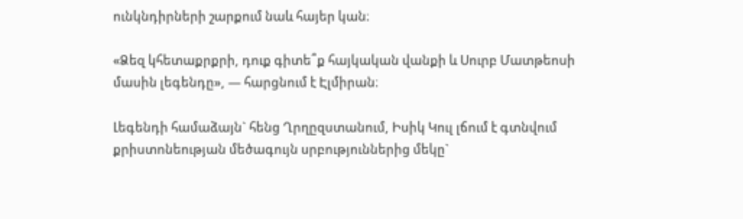ունկնդիրների շարքում նաև հայեր կան։

«Ձեզ կհետաքրքրի, դուք գիտե՞ք հայկական վանքի և Սուրբ Մատթեոսի մասին լեգենդը», — հարցնում է Էլմիրան։

Լեգենդի համաձայն` հենց Ղրղըզստանում, Իսիկ Կուլ լճում է գտնվում քրիստոնեության մեծագույն սրբություններից մեկը`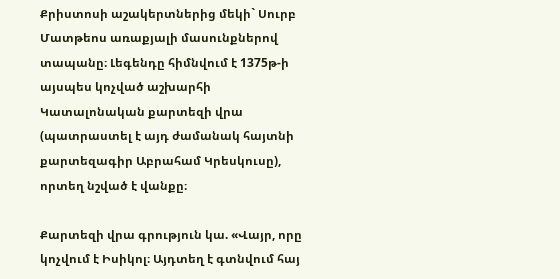Քրիստոսի աշակերտներից մեկի` Սուրբ Մատթեոս առաքյալի մասունքներով տապանը։ Լեգենդը հիմնվում է 1375թ-ի այսպես կոչված աշխարհի Կատալոնական քարտեզի վրա (պատրաստել է այդ ժամանակ հայտնի քարտեզագիր Աբրահամ Կրեսկուսը), որտեղ նշված է վանքը։

Քարտեզի վրա գրություն կա. «Վայր, որը կոչվում է Իսիկոլ։ Այդտեղ է գտնվում հայ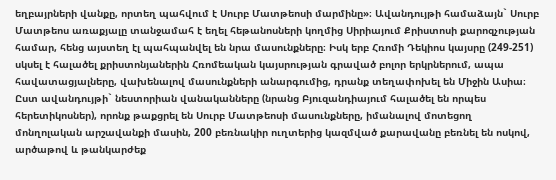եղբայրների վանքը, որտեղ պահվում է Սուրբ Մատթեոսի մարմինը»։ Ավանդույթի համաձայն` Սուրբ Մատթեոս առաքյալը տանջամահ է եղել հեթանոսների կողմից Սիրիայում Քրիստոսի քարոզչության համար, հենց այստեղ էլ պահպանվել են նրա մասունքները։ Իսկ երբ Հռոմի Դեկիոս կայսրը (249-251) սկսել է հալածել քրիստոնյաներին Հռոմեական կայսրության գրաված բոլոր երկրներում, ապա հավատացյալները, վախենալով մասունքների անարգումից, դրանք տեղափոխել են Միջին Ասիա։ Ըստ ավանդույթի` նեստորիան վանականները (նրանց Բյուզանդիայում հալածել են որպես հերետիկոսներ), որոնք թաքցրել են Սուրբ Մատթեոսի մասունքները, իմանալով մոտեցող մոնղոլական արշավանքի մասին, 200 բեռնակիր ուղտերից կազմված քարավանը բեռնել են ոսկով, արծաթով և թանկարժեք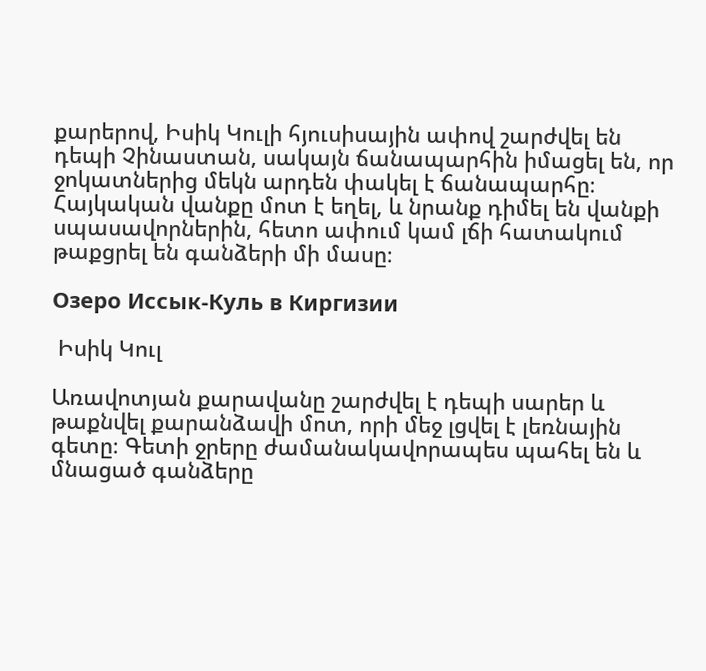քարերով, Իսիկ Կուլի հյուսիսային ափով շարժվել են դեպի Չինաստան, սակայն ճանապարհին իմացել են, որ ջոկատներից մեկն արդեն փակել է ճանապարհը։ Հայկական վանքը մոտ է եղել, և նրանք դիմել են վանքի սպասավորներին, հետո ափում կամ լճի հատակում թաքցրել են գանձերի մի մասը։

Озеро Иссык-Куль в Киргизии

 Իսիկ Կուլ

Առավոտյան քարավանը շարժվել է դեպի սարեր և թաքնվել քարանձավի մոտ, որի մեջ լցվել է լեռնային գետը։ Գետի ջրերը ժամանակավորապես պահել են և մնացած գանձերը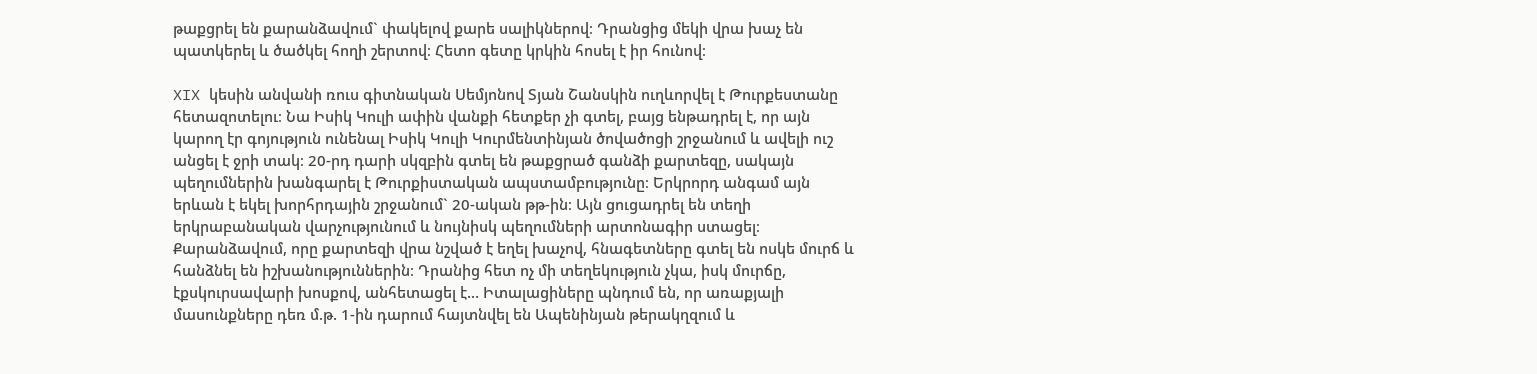թաքցրել են քարանձավում` փակելով քարե սալիկներով։ Դրանցից մեկի վրա խաչ են պատկերել և ծածկել հողի շերտով։ Հետո գետը կրկին հոսել է իր հունով։

XIX կեսին անվանի ռուս գիտնական Սեմյոնով Տյան Շանսկին ուղևորվել է Թուրքեստանը հետազոտելու։ Նա Իսիկ Կուլի ափին վանքի հետքեր չի գտել, բայց ենթադրել է, որ այն կարող էր գոյություն ունենալ Իսիկ Կուլի Կուրմենտինյան ծովածոցի շրջանում և ավելի ուշ անցել է ջրի տակ։ 20-րդ դարի սկզբին գտել են թաքցրած գանձի քարտեզը, սակայն պեղումներին խանգարել է Թուրքիստական ապստամբությունը։ Երկրորդ անգամ այն երևան է եկել խորհրդային շրջանում` 20-ական թթ-ին։ Այն ցուցադրել են տեղի երկրաբանական վարչությունում և նույնիսկ պեղումների արտոնագիր ստացել։ Քարանձավում, որը քարտեզի վրա նշված է եղել խաչով, հնագետները գտել են ոսկե մուրճ և հանձնել են իշխանություններին։ Դրանից հետ ոչ մի տեղեկություն չկա, իսկ մուրճը, էքսկուրսավարի խոսքով, անհետացել է… Իտալացիները պնդում են, որ առաքյալի մասունքները դեռ մ.թ. 1-ին դարում հայտնվել են Ապենինյան թերակղզում և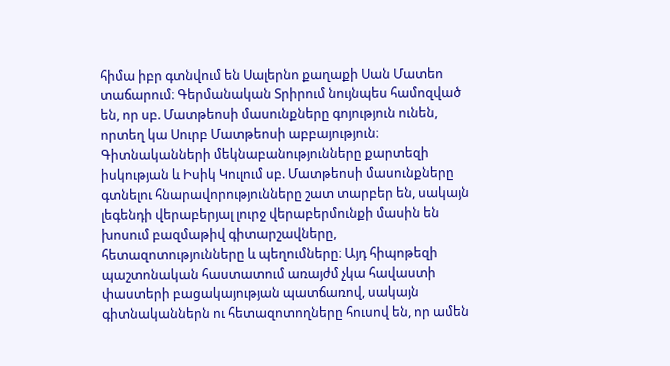հիմա իբր գտնվում են Սալերնո քաղաքի Սան Մատեո տաճարում։ Գերմանական Տրիրում նույնպես համոզված են, որ սբ. Մատթեոսի մասունքները գոյություն ունեն, որտեղ կա Սուրբ Մատթեոսի աբբայություն։ Գիտնականների մեկնաբանությունները քարտեզի իսկության և Իսիկ Կուլում սբ. Մատթեոսի մասունքները գտնելու հնարավորությունները շատ տարբեր են, սակայն լեգենդի վերաբերյալ լուրջ վերաբերմունքի մասին են խոսում բազմաթիվ գիտարշավները, հետազոտությունները և պեղումները։ Այդ հիպոթեզի պաշտոնական հաստատում առայժմ չկա հավաստի փաստերի բացակայության պատճառով, սակայն գիտնականներն ու հետազոտողները հուսով են, որ ամեն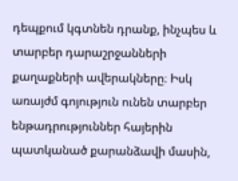դեպքում կգտնեն դրանք, ինչպես և տարբեր դարաշրջանների քաղաքների ավերակները։ Իսկ առայժմ գոյություն ունեն տարբեր ենթադրություններ հայերին պատկանած քարանձավի մասին,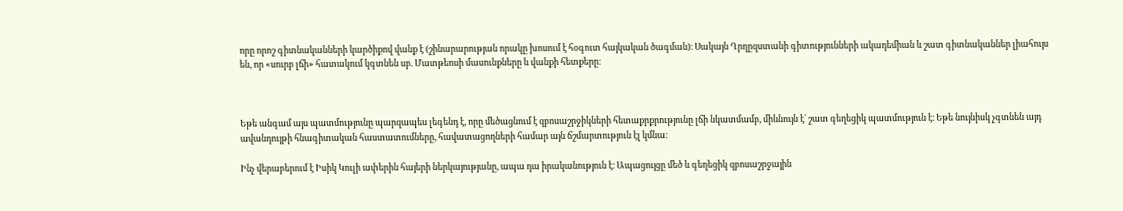որը որոշ գիտնականների կարծիքով վանք է (շինարարության որակը խոսում է հօգուտ հայկական ծագման)։ Սակայն Ղրղըզստանի գիտությունների ակադեմիան և շատ գիտնականներ լիահույս են, որ «սուրբ լճի» հատակում կգտնեն սբ. Մատթեոսի մասունքները և վանքի հետքերը։



Եթե անգամ այս պատմությունը պարզապես լեգենդ է, որը մեծացնում է զբոսաշրջիկների հետաքրքրությունը լճի նկատմամբ, միևնույն է` շատ գեղեցիկ պատմություն է։ Եթե նույնիսկ չգտնեն այդ ավանդույթի հնագիտական հաստատումները, հավատացողների համար այն ճշմարտություն էլ կմնա։

Ինչ վերաբերում է Իսիկ Կուլի ափերին հայերի ներկայությանը, ապա դա իրականություն է։ Ապացույցը մեծ և գեղեցիկ զբոսաշրջային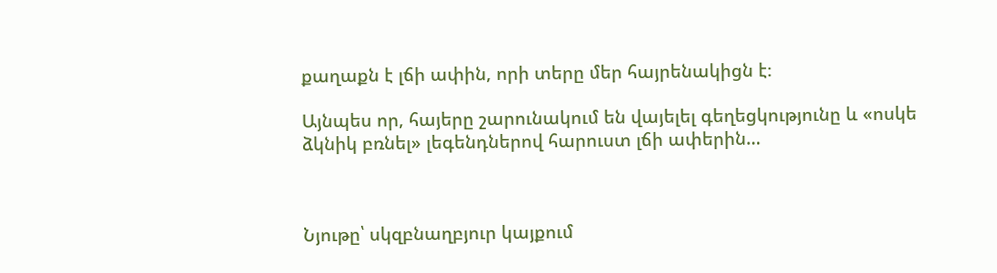քաղաքն է լճի ափին, որի տերը մեր հայրենակիցն է։

Այնպես որ, հայերը շարունակում են վայելել գեղեցկությունը և «ոսկե ձկնիկ բռնել» լեգենդներով հարուստ լճի ափերին…



Նյութը՝ սկզբնաղբյուր կայքում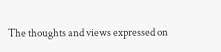The thoughts and views expressed on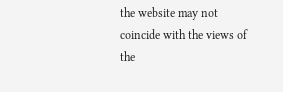the website may not coincide with the views of the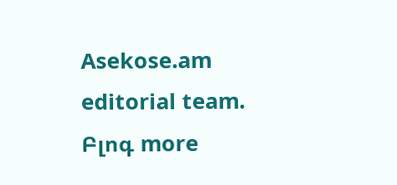Asekose.am editorial team.
Բլոգ more